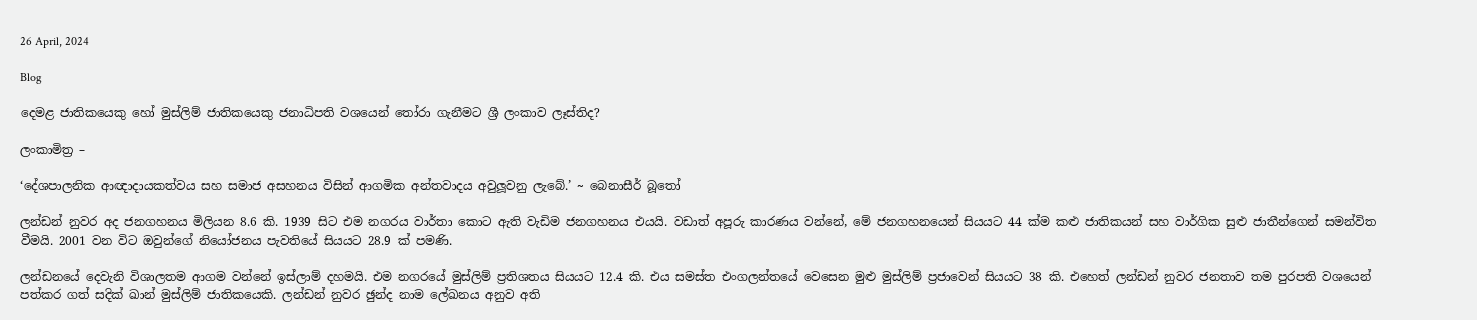26 April, 2024

Blog

දෙමළ ජාතිකයෙකු හෝ මුස්ලිම් ජාතිකයෙකු ජනාධිපති වශයෙන් තෝරා ගැනීමට ශ්‍රී ලංකාව ලෑස්තිද?

ලංකාමිත්‍ර –

‘දේශපාලනික ආඥාදායකත්වය සහ සමාජ අසහනය විසින් ආගමික අන්තවාදය අවුලූවනු ලැබේ.’ ~ බෙනාසීර් බූතෝ

ලන්ඩන් නුවර අද ජනගහනය මිලියන 8.6 කි. 1939 සිට එම නගරය වාර්තා කොට ඇති වැඩිම ජනගහනය එයයි. වඩාත් අපූරු කාරණය වන්නේ, මේ ජනගහනයෙන් සියයට 44 ක්ම කළු ජාතිකයන් සහ වාර්ගික සුළු ජාතීන්ගෙන් සමන්විත වීමයි. 2001 වන විට ඔවුන්ගේ නියෝජනය පැවතියේ සියයට 28.9 ක් පමණි.

ලන්ඩනයේ දෙවැනි විශාලතම ආගම වන්නේ ඉස්ලාම් දහමයි. එම නගරයේ මුස්ලිම් ප්‍රතිශතය සියයට 12.4 කි. එය සමස්ත එංගලන්තයේ වෙසෙන මුළු මුස්ලිම් ප්‍රජාවෙන් සියයට 38 කි. එහෙත් ලන්ඩන් නුවර ජනතාව තම පුරපති වශයෙන් පත්කර ගත් සදික් ඛාන් මුස්ලිම් ජාතිකයෙකි. ලන්ඩන් නුවර ඡුන්ද නාම ලේඛනය අනුව අති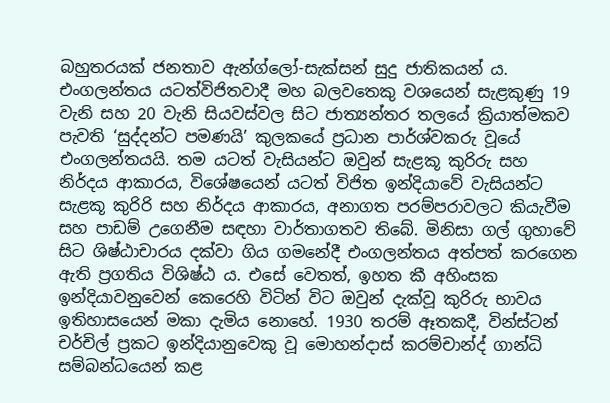බහුතරයක් ජනතාව ඇන්ග්ලෝ-සැක්සන් සුදු ජාතිකයන් ය. එංගලන්තය යටත්විජිතවාදී මහ බලවතෙකු වශයෙන් සැළකුණු 19 වැනි සහ 20 වැනි සියවස්වල සිට ජාත්‍යන්තර තලයේ ක්‍රියාත්මකව පැවති ‘සුද්දන්ට පමණයි’ කුලකයේ ප්‍රධාන පාර්ශ්වකරු වූයේ එංගලන්තයයි. තම යටත් වැසියන්ට ඔවුන් සැළකූ කුරිරු සහ නිර්දය ආකාරය, විශේෂයෙන් යටත් විජිත ඉන්දියාවේ වැසියන්ට සැළකූ කුරිරි සහ නිර්දය ආකාරය, අනාගත පරම්පරාවලට කියැවීම සහ පාඩම් උගෙනීම සඳහා වාර්තාගතව තිබේ. මිනිසා ගල් ගුහාවේ සිට ශිෂ්ඨාචාරය දක්වා ගිය ගමනේදී එංගලන්තය අත්පත් කරගෙන ඇති ප්‍රගතිය විශිෂ්ඨ ය. එසේ වෙතත්, ඉහත කී අහිංසක ඉන්දියාවනුවෙන් කෙරෙහි විටින් විට ඔවුන් දැක්වූ කුරිරු භාවය ඉතිහාසයෙන් මකා දැමිය නොහේ. 1930 තරම් ඈතකදී, වින්ස්ටන් චර්චිල් ප්‍රකට ඉන්දියානුවෙකු වූ මොහන්දාස් කරම්චාන්ද් ගාන්ධි සම්බන්ධයෙන් කළ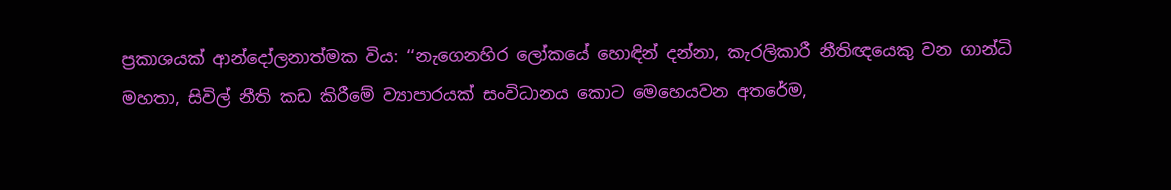ප්‍රකාශයක් ආන්දෝලනාත්මක විය: ‘‘නැගෙනහිර ලෝකයේ හොඳින් දන්නා, කැරලිකාරී නීතිඥයෙකු වන ගාන්ධි මහතා, සිවිල් නීති කඩ කිරීමේ ව්‍යාපාරයක් සංවිධානය කොට මෙහෙයවන අතරේම,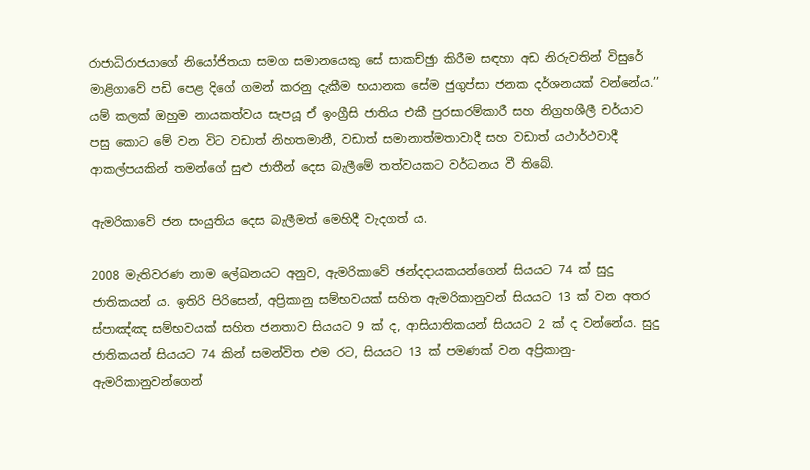රාජාධිරාජයාගේ නියෝජිතයා සමග සමානයෙකු සේ සාකච්ඡුා කිරීම සඳහා අඩ නිරුවතින් විසුරේ මාළිගාවේ පඩි පෙළ දිගේ ගමන් කරනු දැකීම භයානක සේම ජුගුප්සා ජනක දර්ශනයක් වන්නේය.’’ යම් කලක් ඔහුම නායකත්වය සැපයූ ඒ ඉංග්‍රීසි ජාතිය එකී පුරසාරම්කාරී සහ නිග්‍රහශීලී චර්යාව පසු කොට මේ වන විට වඩාත් නිහතමානී, වඩාත් සමානාත්මතාවාදී සහ වඩාත් යථාර්ථවාදී ආකල්පයකින් තමන්ගේ සුළු ජාතීන් දෙස බැලීමේ තත්වයකට වර්ධනය වී තිබේ.

ඇමරිකාවේ ජන සංයුතිය දෙස බැලීමත් මෙහිදී වැදගත් ය.

2008 මැතිවරණ නාම ලේඛනයට අනුව, ඇමරිකාවේ ඡන්දදායකයන්ගෙන් සියයට 74 ක් සුදු ජාතිකයන් ය. ඉතිරි පිරිසෙන්, අප්‍රිකානු සම්භවයක් සහිත ඇමරිකානුවන් සියයට 13 ක් වන අතර ස්පාඤ්ඤ සම්භවයක් සහිත ජනතාව සියයට 9 ක් ද, ආසියාතිකයන් සියයට 2 ක් ද වන්නේය. සුදු ජාතිකයන් සියයට 74 කින් සමන්විත එම රට, සියයට 13 ක් පමණක් වන අප්‍රිකානු-ඇමරිකානුවන්ගෙන්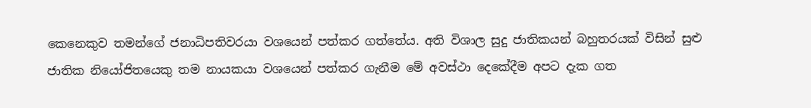කෙනෙකුව තමන්ගේ ජනාධිපතිවරයා වශයෙන් පත්කර ගත්තේය. අති විශාල සුදු ජාතිකයන් බහුතරයක් විසින් සුළු ජාතික නියෝජිතයෙකු තම නායකයා වශයෙන් පත්කර ගැනීම මේ අවස්ථා දෙකේදීම අපට දැක ගත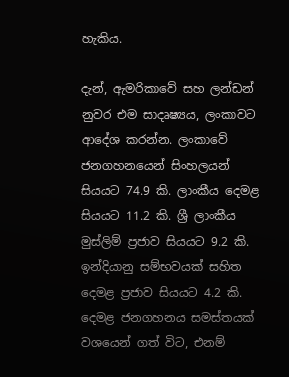හැකිය.

දැන්, ඇමරිකාවේ සහ ලන්ඩන් නුවර එම සාදෘෂ්‍යය, ලංකාවට ආදේශ කරන්න. ලංකාවේ ජනගහනයෙන් සිංහලයන් සියයට 74.9 කි. ලාංකීය දෙමළ සියයට 11.2 කි. ශ්‍රී ලාංකීය මුස්ලිම් ප්‍රජාව සියයට 9.2 කි. ඉන්දියානු සම්භවයක් සහිත දෙමළ ප්‍රජාව සියයට 4.2 කි. දෙමළ ජනගහනය සමස්තයක් වශයෙන් ගත් විට, එනම්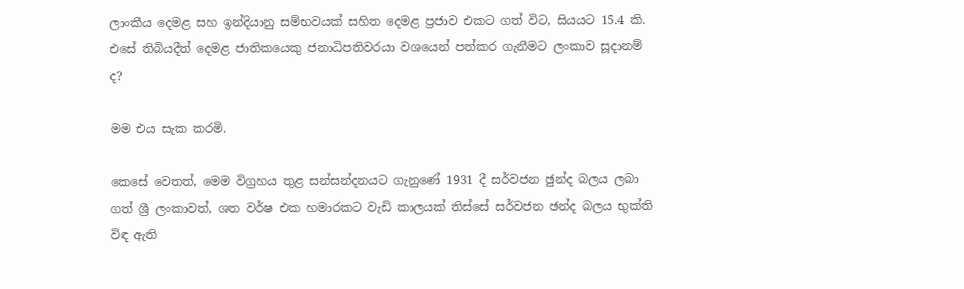ලාංකීය දෙමළ සහ ඉන්දියානු සම්භවයක් සහිත දෙමළ ප්‍රජාව එකට ගත් විට, සියයට 15.4 කි. එසේ තිබියදීත් දෙමළ ජාතිකයෙකු ජනාධිපතිවරයා වශයෙන් පත්කර ගැනීමට ලංකාව සූදානම් ද?

මම එය සැක කරමි.

කෙසේ වෙතත්, මෙම විග්‍රහය තුළ සන්සන්දනයට ගැනුණේ 1931 දී සර්වජන ඡුන්ද බලය ලබා ගත් ශ්‍රී ලංකාවත්, ශත වර්ෂ එක හමාරකට වැඩි කාලයක් තිස්සේ සර්වජන ඡන්ද බලය භුක්ති විඳ ඇති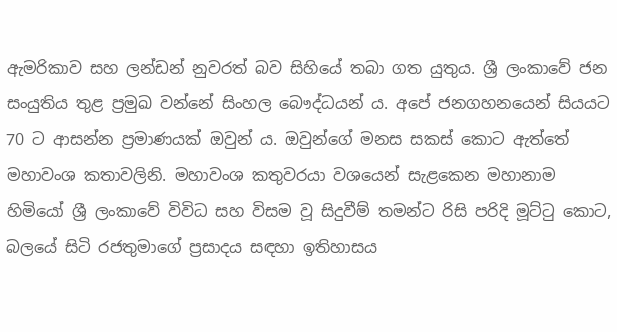ඇමරිකාව සහ ලන්ඩන් නුවරත් බව සිහියේ තබා ගත යුතුය. ශ්‍රී ලංකාවේ ජන සංයුතිය තුළ ප්‍රමුඛ වන්නේ සිංහල බෞද්ධයන් ය. අපේ ජනගහනයෙන් සියයට 70 ට ආසන්න ප්‍රමාණයක් ඔවුන් ය. ඔවුන්ගේ මනස සකස් කොට ඇත්තේ මහාවංශ කතාවලිනි. මහාවංශ කතුවරයා වශයෙන් සැළකෙන මහානාම හිමියෝ ශ්‍රී ලංකාවේ විවිධ සහ විසම වූ සිදුවීම් තමන්ට රිසි පරිදි මූට්ටු කොට, බලයේ සිටි රජතුමාගේ ප්‍රසාදය සඳහා ඉතිහාසය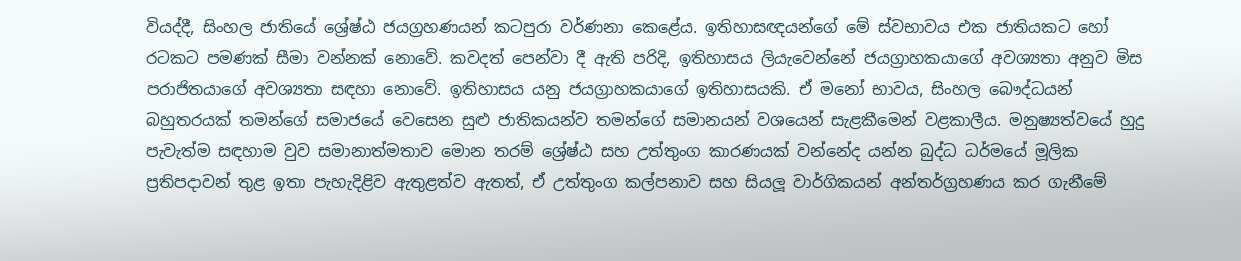වියද්දී, සිංහල ජාතියේ ශ්‍රේෂ්ඨ ජයග්‍රහණයන් කටපුරා වර්ණනා කෙළේය. ඉතිහාසඥයන්ගේ මේ ස්වභාවය එක ජාතියකට හෝ රටකට පමණක් සීමා වන්නක් නොවේ. කවදත් පෙන්වා දී ඇති පරිදි, ඉතිහාසය ලියැවෙන්නේ ජයග්‍රාහකයාගේ අවශ්‍යතා අනුව මිස පරාජිතයාගේ අවශ්‍යතා සඳහා නොවේ. ඉතිහාසය යනු ජයග්‍රාහකයාගේ ඉතිහාසයකි. ඒ මනෝ භාවය, සිංහල බෞද්ධයන් බහුතරයක් තමන්ගේ සමාජයේ වෙසෙන සුළු ජාතිකයන්ව තමන්ගේ සමානයන් වශයෙන් සැළකීමෙන් වළකාලීය. මනුෂ්‍යත්වයේ හුදු පැවැත්ම සඳහාම වුව සමානාත්මතාව මොන තරම් ශ්‍රේෂ්ඨ සහ උත්තුංග කාරණයක් වන්නේද යන්න බුද්ධ ධර්මයේ මූලික ප්‍රතිපදාවන් තුළ ඉතා පැහැදිළිව ඇතුළත්ව ඇතත්, ඒ උත්තුංග කල්පනාව සහ සියලූ වාර්ගිකයන් අන්තර්ග්‍රහණය කර ගැනීමේ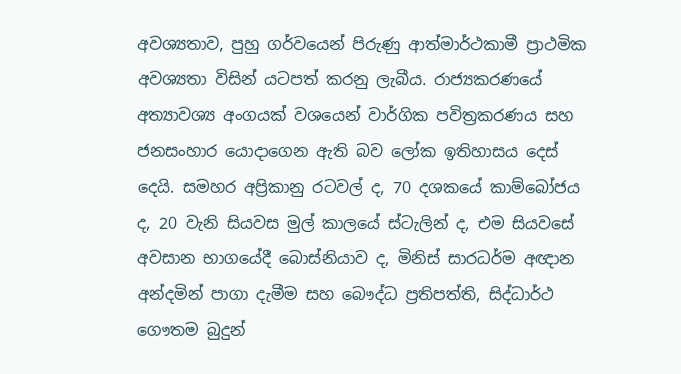අවශ්‍යතාව, පුහු ගර්වයෙන් පිරුණු ආත්මාර්ථකාමී ප්‍රාථමික අවශ්‍යතා විසින් යටපත් කරනු ලැබීය. රාජ්‍යකරණයේ අත්‍යාවශ්‍ය අංගයක් වශයෙන් වාර්ගික පවිත්‍රකරණය සහ ජනසංහාර යොදාගෙන ඇති බව ලෝක ඉතිහාසය දෙස් දෙයි. සමහර අප්‍රිකානු රටවල් ද, 70 දශකයේ කාම්බෝජය ද, 20 වැනි සියවස මුල් කාලයේ ස්ටැලින් ද, එම සියවසේ අවසාන භාගයේදී බොස්නියාව ද, මිනිස් සාරධර්ම අඥාන අන්දමින් පාගා දැමීම සහ බෞද්ධ ප්‍රතිපත්ති, සිද්ධාර්ථ ගෞතම බුදුන්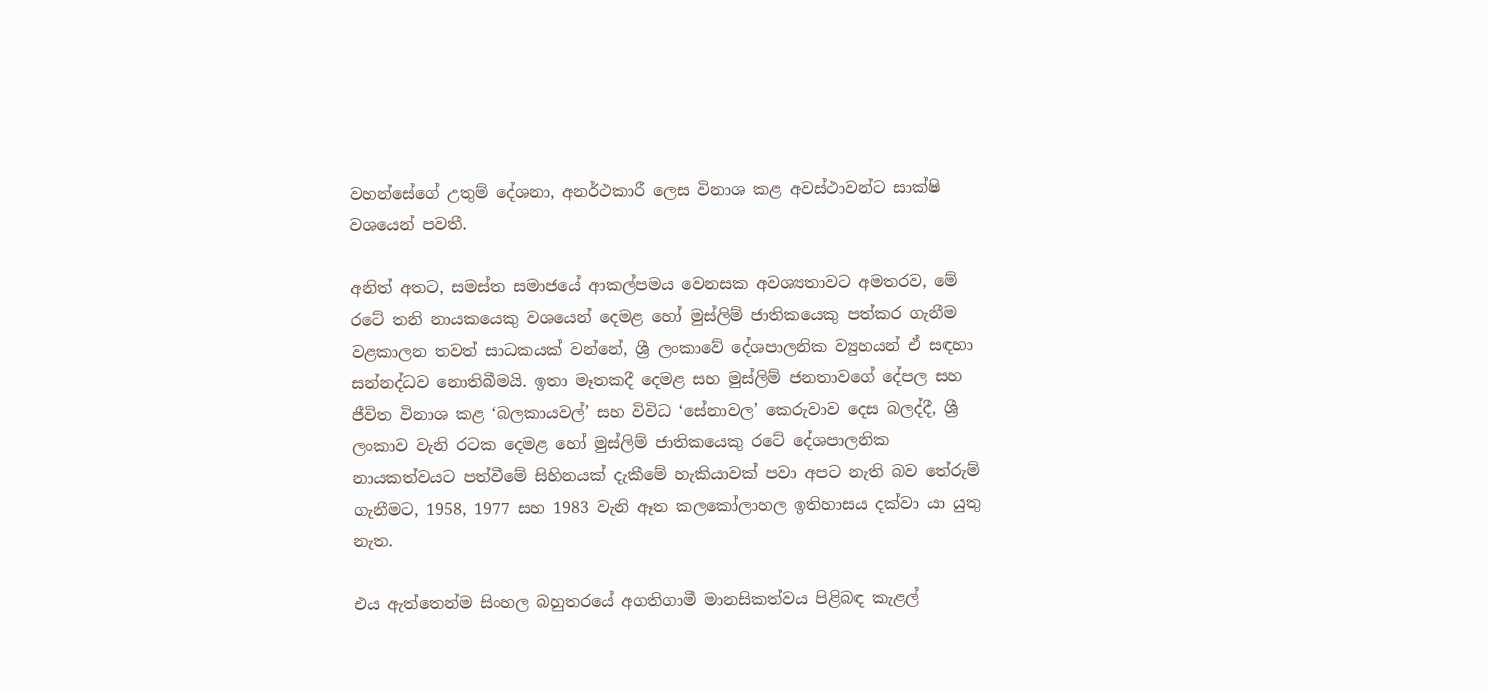වහන්සේගේ උතුම් දේශනා, අනර්ථකාරී ලෙස විනාශ කළ අවස්ථාවන්ට සාක්ෂි වශයෙන් පවතී.

අනිත් අතට, සමස්ත සමාජයේ ආකල්පමය වෙනසක අවශ්‍යතාවට අමතරව, මේ රටේ තනි නායකයෙකු වශයෙන් දෙමළ හෝ මුස්ලිම් ජාතිකයෙකු පත්කර ගැනීම වළකාලන තවත් සාධකයක් වන්නේ, ශ්‍රී ලංකාවේ දේශපාලනික ව්‍යුහයන් ඒ සඳහා සන්නද්ධව නොතිබීමයි. ඉතා මෑතකදී දෙමළ සහ මුස්ලිම් ජනතාවගේ දේපල සහ ජීවිත විනාශ කළ ‘බලකායවල්’ සහ විවිධ ‘සේනාවල’ කෙරුවාව දෙස බලද්දී, ශ්‍රී ලංකාව වැනි රටක දෙමළ හෝ මුස්ලිම් ජාතිකයෙකු රටේ දේශපාලනික නායකත්වයට පත්වීමේ සිහිනයක් දැකීමේ හැකියාවක් පවා අපට නැති බව තේරුම් ගැනීමට, 1958, 1977 සහ 1983 වැනි ඈත කලකෝලාහල ඉතිහාසය දක්වා යා යුතු නැත.

එය ඇත්තෙන්ම සිංහල බහුතරයේ අගතිගාමී මානසිකත්වය පිළිබඳ කැළල්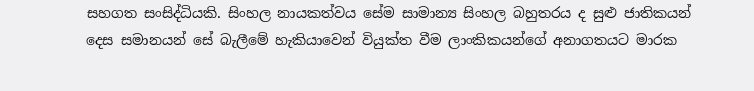සහගත සංසිද්ධියකි. සිංහල නායකත්වය සේම සාමාන්‍ය සිංහල බහුතරය ද සුළු ජාතිකයන් දෙස සමානයන් සේ බැලීමේ හැකියාවෙන් වියුක්ත වීම ලාංකිකයන්ගේ අනාගතයට මාරක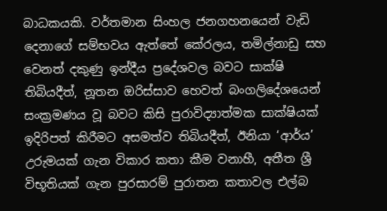බාධකයකි. වර්තමාන සිංහල ජනගහනයෙන් වැඩි දෙනාගේ සම්භවය ඇත්තේ කේරලය, තමිල්නාඩු සහ වෙනත් දකුණු ඉන්දීය ප්‍රදේශවල බවට සාක්ෂි තිබියදීත්, නූතන ඔරිස්සාව හෙවත් බංගලිදේශයෙන් සංක්‍රමණය වූ බවට කිසි පුරාවිද්‍යාත්මක සාක්ෂියක් ඉදිරිපත් කිරීමට අසමත්ව තිබියදීත්, ඊනියා ‘ආර්ය’ උරුමයක් ගැන විකාර කතා කීම වනාහී, අතීත ශ්‍රී විභූතියක් ගැන පුරසාරම් පුරාතන කතාවල එල්බ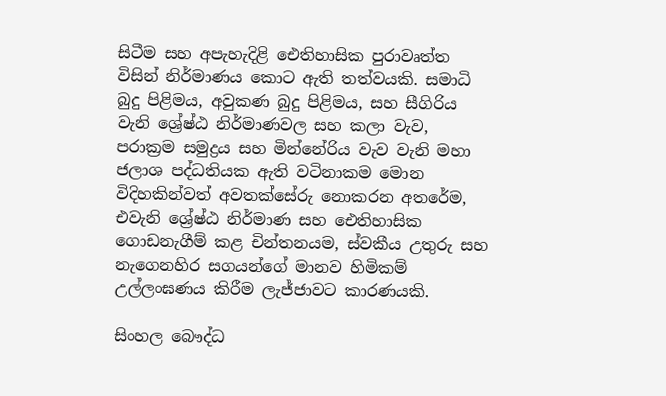සිටීම සහ අපැහැදිළි ඓතිහාසික පුරාවෘත්ත විසින් නිර්මාණය කොට ඇති තත්වයකි. සමාධි බුදු පිළිමය, අවුකණ බුදු පිළිමය, සහ සීගිරිය වැනි ශ්‍රේෂ්ඨ නිර්මාණවල සහ කලා වැව, පරාක්‍රම සමුද්‍රය සහ මින්නේරිය වැව වැනි මහා ජලාශ පද්ධතියක ඇති වටිනාකම මොන විදිහකින්වත් අවතක්සේරු නොකරන අතරේම, එවැනි ශ්‍රේෂ්ඨ නිර්මාණ සහ ඓතිහාසික ගොඩනැගීම් කළ චින්තනයම, ස්වකීය උතුරු සහ නැගෙනහිර සගයන්ගේ මානව හිමිකම් උල්ලංඝණය කිරීම ලැජ්ජාවට කාරණයකි.

සිංහල බෞද්ධ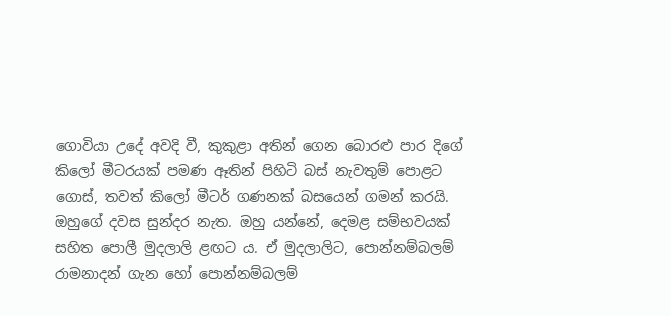ගොවියා උදේ අවදි වී, කුකුළා අතින් ගෙන බොරළු පාර දිගේ කිලෝ මීටරයක් පමණ ඈතින් පිහිටි බස් නැවතුම් පොළට ගොස්, තවත් කිලෝ මීටර් ගණනක් බසයෙන් ගමන් කරයි. ඔහුගේ දවස සුන්දර නැත. ඔහු යන්නේ, දෙමළ සම්භවයක් සහිත පොලී මුදලාලි ළඟට ය. ඒ මුදලාලිට, පොන්නම්බලම් රාමනාදන් ගැන හෝ පොන්නම්බලම්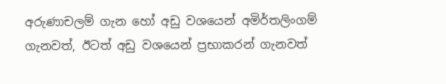අරුණාචලම් ගැන හෝ අඩු වශයෙන් අමිර්තලිංගම් ගැනවත්, ඊටත් අඩු වශයෙන් ප්‍රභාකරන් ගැනවත්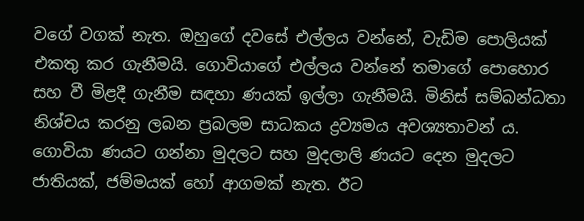වගේ වගක් නැත. ඔහුගේ දවසේ එල්ලය වන්නේ, වැඩිම පොලියක් එකතු කර ගැනීමයි. ගොවියාගේ එල්ලය වන්නේ තමාගේ පොහොර සහ වී මිළදී ගැනීම සඳහා ණයක් ඉල්ලා ගැනීමයි. මිනිස් සම්බන්ධතා නිශ්චය කරනු ලබන ප්‍රබලම සාධකය ද්‍රව්‍යමය අවශ්‍යතාවන් ය. ගොවියා ණයට ගන්නා මුදලට සහ මුදලාලි ණයට දෙන මුදලට ජාතියක්, ජම්මයක් හෝ ආගමක් නැත. ඊට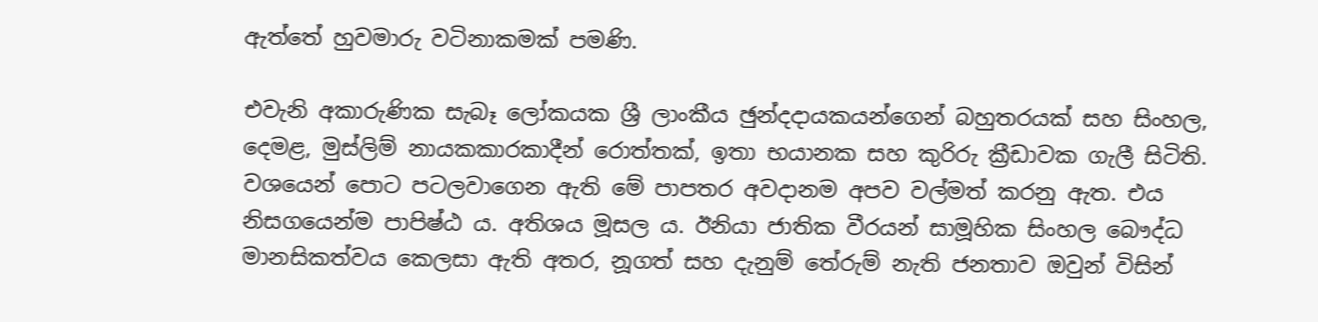ඇත්තේ හුවමාරු වටිනාකමක් පමණි.

එවැනි අකාරුණික සැබෑ ලෝකයක ශ්‍රී ලාංකීය ඡුන්දදායකයන්ගෙන් බහුතරයක් සහ සිංහල, දෙමළ, මුස්ලිම් නායකකාරකාදීන් රොත්තක්, ඉතා භයානක සහ කුරිරු ක්‍රීඩාවක ගැලී සිටිති. වශයෙන් පොට පටලවාගෙන ඇති මේ පාපතර අවදානම අපව වල්මත් කරනු ඇත. එය නිසගයෙන්ම පාපිෂ්ඨ ය. අතිශය මූසල ය. ඊනියා ජාතික වීරයන් සාමූහික සිංහල බෞද්ධ මානසිකත්වය කෙලසා ඇති අතර, නූගත් සහ දැනුම් තේරුම් නැති ජනතාව ඔවුන් විසින්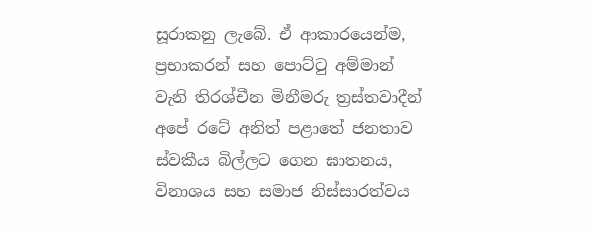සූරාකනු ලැබේ. ඒ ආකාරයෙන්ම, ප්‍රභාකරන් සහ පොට්ටු අම්මාන් වැනි තිරශ්චීන මිනීමරු ත්‍රස්තවාදීන් අපේ රටේ අනිත් පළාතේ ජනතාව ස්වකීය බිල්ලට ගෙන ඝාතනය, විනාශය සහ සමාජ නිස්සාරත්වය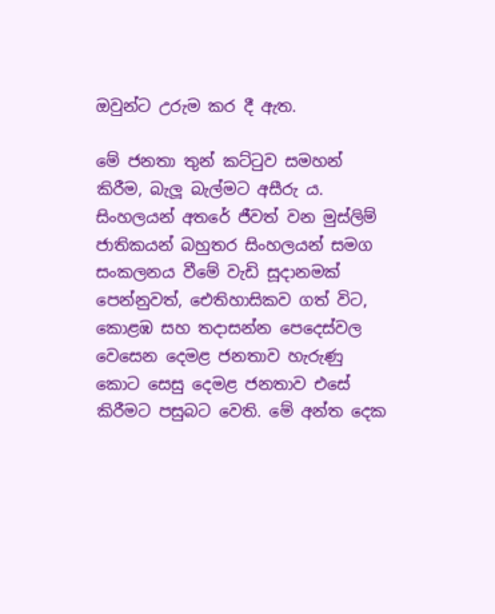ඔවුන්ට උරුම කර දී ඇත.

මේ ජනතා තුන් කට්ටුව සමහන් කිරීම, බැලූ බැල්මට අසීරු ය. සිංහලයන් අතරේ ජීවත් වන මුස්ලිම් ජාතිකයන් බහුතර සිංහලයන් සමග සංකලනය වීමේ වැඩි සූදානමක් පෙන්නුවත්, ඓතිහාසිකව ගත් විට, කොළඹ සහ තදාසන්න පෙදෙස්වල වෙසෙන දෙමළ ජනතාව හැරුණු කොට සෙසු දෙමළ ජනතාව එසේ කිරීමට පසුබට වෙති. මේ අන්ත දෙක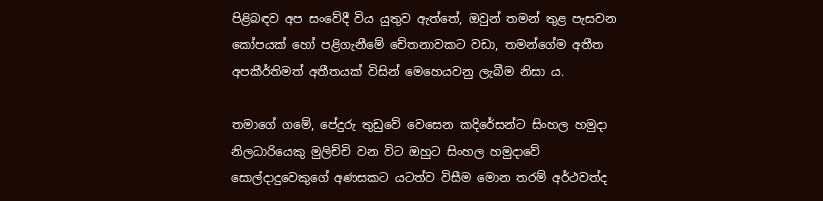පිළිබඳව අප සංවේදී විය යුතුව ඇත්තේ, ඔවුන් තමන් තුළ පැසවන කෝපයක් හෝ පළිගැනීමේ චේතනාවකට වඩා, තමන්ගේම අතීත අපකීර්තිමත් අතීතයක් විසින් මෙහෙයවනු ලැබීම නිසා ය.

තමාගේ ගමේ, පේදුරු තුඩුවේ වෙසෙන කදිරේසන්ට සිංහල හමුදා නිලධාරියෙකු මුලිච්චි වන විට ඔහුට සිංහල හමුදාවේ සොල්දාදුවෙකුගේ අණසකට යටත්ව විසීම මොන තරම් අර්ථවත්ද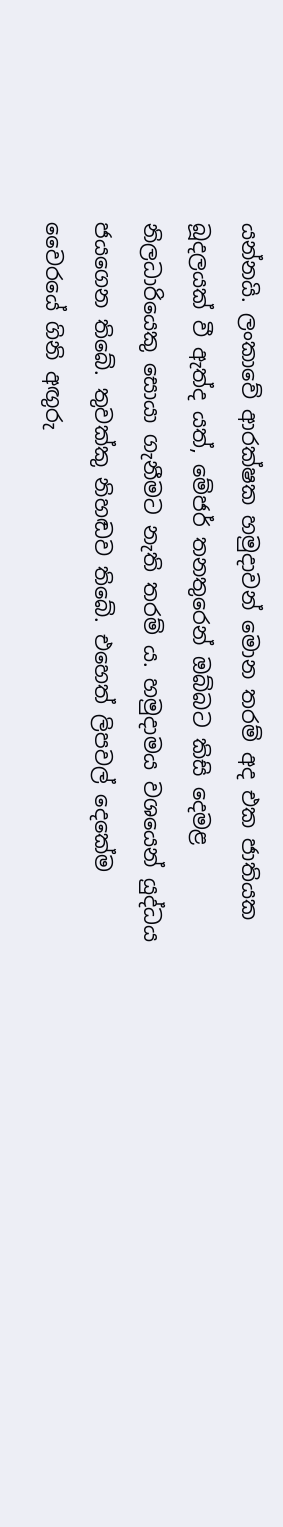යන්නයි. ලංකාවේ ආරක්ෂක හමුදාවන් මොන තරම් අද එක ජාතියක බූදලයක් වී ඇත්ද යත්, මේජර් තනතුරෙන් ඔබ්බට කිසි දෙමළ නිලධාරියෙකු සොයා ගැනීමට නැති තරම් ය. හමුදාමය වශයෙන් යුද්ධය ජයගෙන තිබේ. තුවක්කු නිහඬව තිබේ. එහෙත් ලිපවල් දෙකේම වෛරයේ ගිනි අඟුරු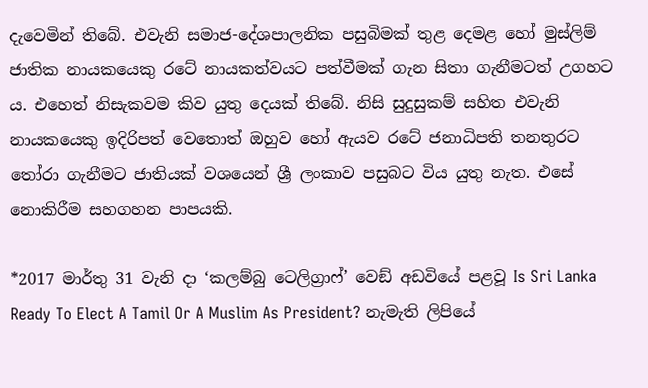දැවෙමින් තිබේ. එවැනි සමාජ-දේශපාලනික පසුබිමක් තුළ දෙමළ හෝ මුස්ලිම් ජාතික නායකයෙකු රටේ නායකත්වයට පත්වීමක් ගැන සිතා ගැනීමටත් උගහට ය. එහෙත් නිසැකවම කිව යුතු දෙයක් තිබේ. නිසි සුදුසුකම් සහිත එවැනි නායකයෙකු ඉදිරිපත් වෙතොත් ඔහුව හෝ ඇයව රටේ ජනාධිපති තනතුරට තෝරා ගැනීමට ජාතියක් වශයෙන් ශ්‍රී ලංකාව පසුබට විය යුතු නැත. එසේ නොකිරීම සහගහන පාපයකි.

*2017 මාර්තු 31 වැනි දා ‘කලම්බු ටෙලිග්‍රාෆ්’ වෙඞ් අඩවියේ පළවූ Is Sri Lanka Ready To Elect A Tamil Or A Muslim As President? නැමැති ලිපියේ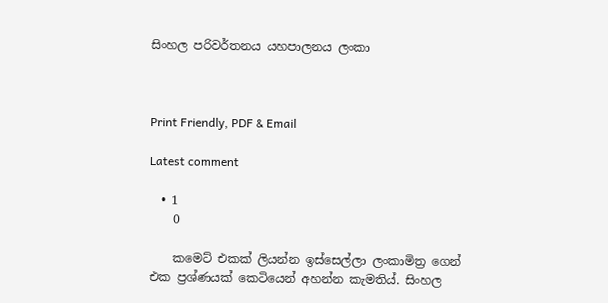සිංහල පරිවර්තනය යහපාලනය ලංකා



Print Friendly, PDF & Email

Latest comment

  • 1
    0

    කමෙට් එකක් ලියන්න ඉස්සෙල්ලා ලංකාමිත්‍ර ගෙන් එක ප්‍රශ්ණයක් කෙටියෙන් අහන්න කැමතිය්. සිංහල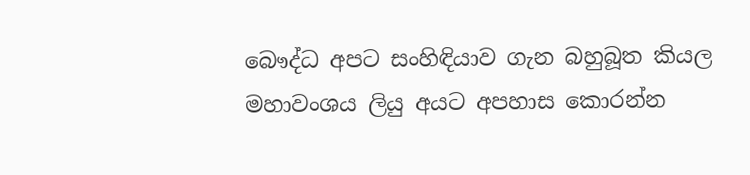බෞද්ධ අපට සංහිඳියාව ගැන බහුබූත කියල මහාවංශය ලියු අයට අපහාස කොරන්න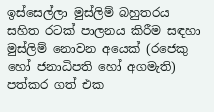ඉස්සෙල්ලා මුස්ලිම් බහුතරය සහිත රටක් පාලනය කිරීම සඳහා මුස්ලිම් නොවන අයෙක් (රජෙකු හෝ ජනාධිපති හෝ අගමැති) පත්කර ගත් එක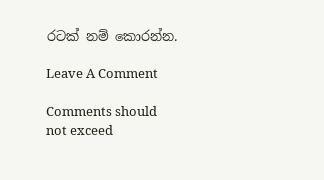රටක් නම් කොරන්න.

Leave A Comment

Comments should not exceed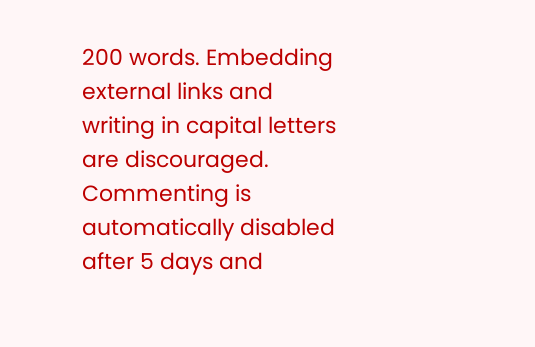200 words. Embedding external links and writing in capital letters are discouraged. Commenting is automatically disabled after 5 days and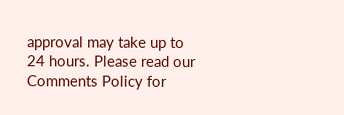approval may take up to 24 hours. Please read our Comments Policy for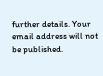further details. Your email address will not be published.